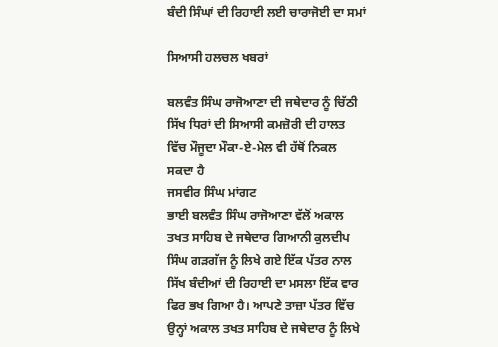ਬੰਦੀ ਸਿੰਘਾਂ ਦੀ ਰਿਹਾਈ ਲਈ ਚਾਰਾਜੋਈ ਦਾ ਸਮਾਂ

ਸਿਆਸੀ ਹਲਚਲ ਖਬਰਾਂ

ਬਲਵੰਤ ਸਿੰਘ ਰਾਜੋਆਣਾ ਦੀ ਜਥੇਦਾਰ ਨੂੰ ਚਿੱਠੀ
ਸਿੱਖ ਧਿਰਾਂ ਦੀ ਸਿਆਸੀ ਕਮਜ਼ੋਰੀ ਦੀ ਹਾਲਤ ਵਿੱਚ ਮੌਜੂਦਾ ਮੌਕਾ-ਏ-ਮੇਲ ਵੀ ਹੱਥੋਂ ਨਿਕਲ ਸਕਦਾ ਹੈ
ਜਸਵੀਰ ਸਿੰਘ ਮਾਂਗਟ
ਭਾਈ ਬਲਵੰਤ ਸਿੰਘ ਰਾਜੋਆਣਾ ਵੱਲੋਂ ਅਕਾਲ ਤਖਤ ਸਾਹਿਬ ਦੇ ਜਥੇਦਾਰ ਗਿਆਨੀ ਕੁਲਦੀਪ ਸਿੰਘ ਗੜਗੱਜ ਨੂੰ ਲਿਖੇ ਗਏ ਇੱਕ ਪੱਤਰ ਨਾਲ ਸਿੱਖ ਬੰਦੀਆਂ ਦੀ ਰਿਹਾਈ ਦਾ ਮਸਲਾ ਇੱਕ ਵਾਰ ਫਿਰ ਭਖ ਗਿਆ ਹੈ। ਆਪਣੇ ਤਾਜ਼ਾ ਪੱਤਰ ਵਿੱਚ ਉਨ੍ਹਾਂ ਅਕਾਲ ਤਖਤ ਸਾਹਿਬ ਦੇ ਜਥੇਦਾਰ ਨੂੰ ਲਿਖੇ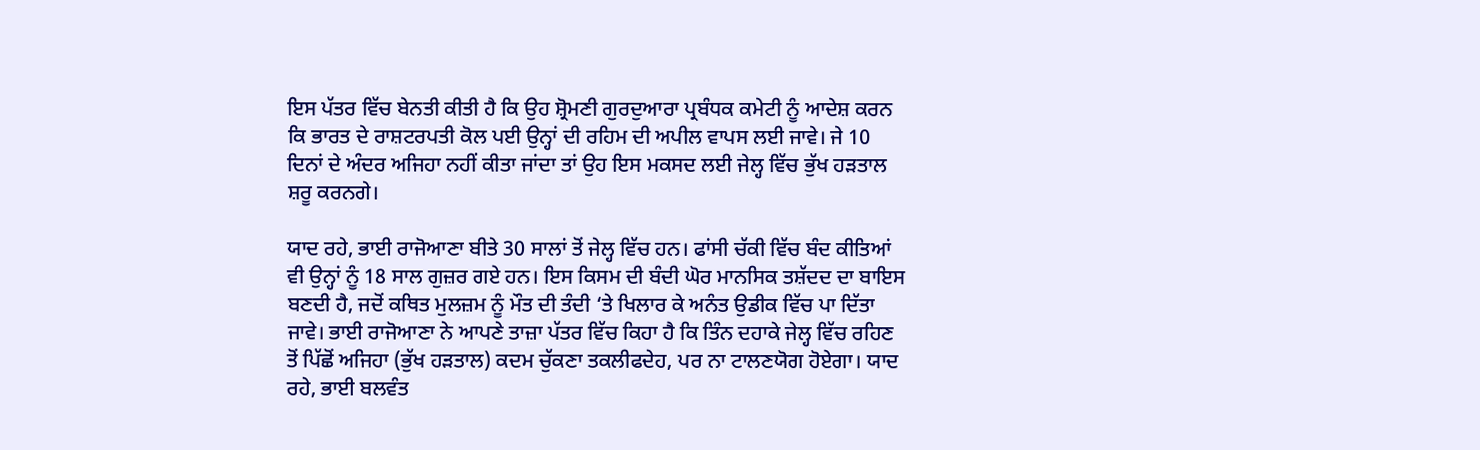ਇਸ ਪੱਤਰ ਵਿੱਚ ਬੇਨਤੀ ਕੀਤੀ ਹੈ ਕਿ ਉਹ ਸ਼੍ਰੋਮਣੀ ਗੁਰਦੁਆਰਾ ਪ੍ਰਬੰਧਕ ਕਮੇਟੀ ਨੂੰ ਆਦੇਸ਼ ਕਰਨ ਕਿ ਭਾਰਤ ਦੇ ਰਾਸ਼ਟਰਪਤੀ ਕੋਲ ਪਈ ਉਨ੍ਹਾਂ ਦੀ ਰਹਿਮ ਦੀ ਅਪੀਲ ਵਾਪਸ ਲਈ ਜਾਵੇ। ਜੇ 10 ਦਿਨਾਂ ਦੇ ਅੰਦਰ ਅਜਿਹਾ ਨਹੀਂ ਕੀਤਾ ਜਾਂਦਾ ਤਾਂ ਉਹ ਇਸ ਮਕਸਦ ਲਈ ਜੇਲ੍ਹ ਵਿੱਚ ਭੁੱਖ ਹੜਤਾਲ ਸ਼ਰੂ ਕਰਨਗੇ।

ਯਾਦ ਰਹੇ, ਭਾਈ ਰਾਜੋਆਣਾ ਬੀਤੇ 30 ਸਾਲਾਂ ਤੋਂ ਜੇਲ੍ਹ ਵਿੱਚ ਹਨ। ਫਾਂਸੀ ਚੱਕੀ ਵਿੱਚ ਬੰਦ ਕੀਤਿਆਂ ਵੀ ਉਨ੍ਹਾਂ ਨੂੰ 18 ਸਾਲ ਗੁਜ਼ਰ ਗਏ ਹਨ। ਇਸ ਕਿਸਮ ਦੀ ਬੰਦੀ ਘੋਰ ਮਾਨਸਿਕ ਤਸ਼ੱਦਦ ਦਾ ਬਾਇਸ ਬਣਦੀ ਹੈ, ਜਦੋਂ ਕਥਿਤ ਮੁਲਜ਼ਮ ਨੂੰ ਮੌਤ ਦੀ ਤੰਦੀ ‘ਤੇ ਖਿਲਾਰ ਕੇ ਅਨੰਤ ਉਡੀਕ ਵਿੱਚ ਪਾ ਦਿੱਤਾ ਜਾਵੇ। ਭਾਈ ਰਾਜੋਆਣਾ ਨੇ ਆਪਣੇ ਤਾਜ਼ਾ ਪੱਤਰ ਵਿੱਚ ਕਿਹਾ ਹੈ ਕਿ ਤਿੰਨ ਦਹਾਕੇ ਜੇਲ੍ਹ ਵਿੱਚ ਰਹਿਣ ਤੋਂ ਪਿੱਛੋਂ ਅਜਿਹਾ (ਭੁੱਖ ਹੜਤਾਲ) ਕਦਮ ਚੁੱਕਣਾ ਤਕਲੀਫਦੇਹ, ਪਰ ਨਾ ਟਾਲਣਯੋਗ ਹੋਏਗਾ। ਯਾਦ ਰਹੇ, ਭਾਈ ਬਲਵੰਤ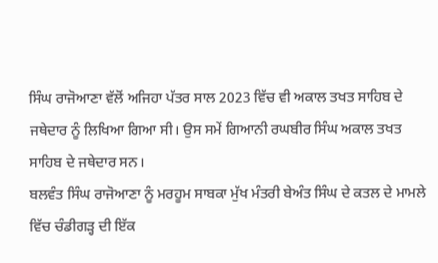ਸਿੰਘ ਰਾਜੋਆਣਾ ਵੱਲੋਂ ਅਜਿਹਾ ਪੱਤਰ ਸਾਲ 2023 ਵਿੱਚ ਵੀ ਅਕਾਲ ਤਖਤ ਸਾਹਿਬ ਦੇ ਜਥੇਦਾਰ ਨੂੰ ਲਿਖਿਆ ਗਿਆ ਸੀ। ਉਸ ਸਮੇਂ ਗਿਆਨੀ ਰਘਬੀਰ ਸਿੰਘ ਅਕਾਲ ਤਖਤ ਸਾਹਿਬ ਦੇ ਜਥੇਦਾਰ ਸਨ।
ਬਲਵੰਤ ਸਿੰਘ ਰਾਜੋਆਣਾ ਨੂੰ ਮਰਹੂਮ ਸਾਬਕਾ ਮੁੱਖ ਮੰਤਰੀ ਬੇਅੰਤ ਸਿੰਘ ਦੇ ਕਤਲ ਦੇ ਮਾਮਲੇ ਵਿੱਚ ਚੰਡੀਗੜ੍ਹ ਦੀ ਇੱਕ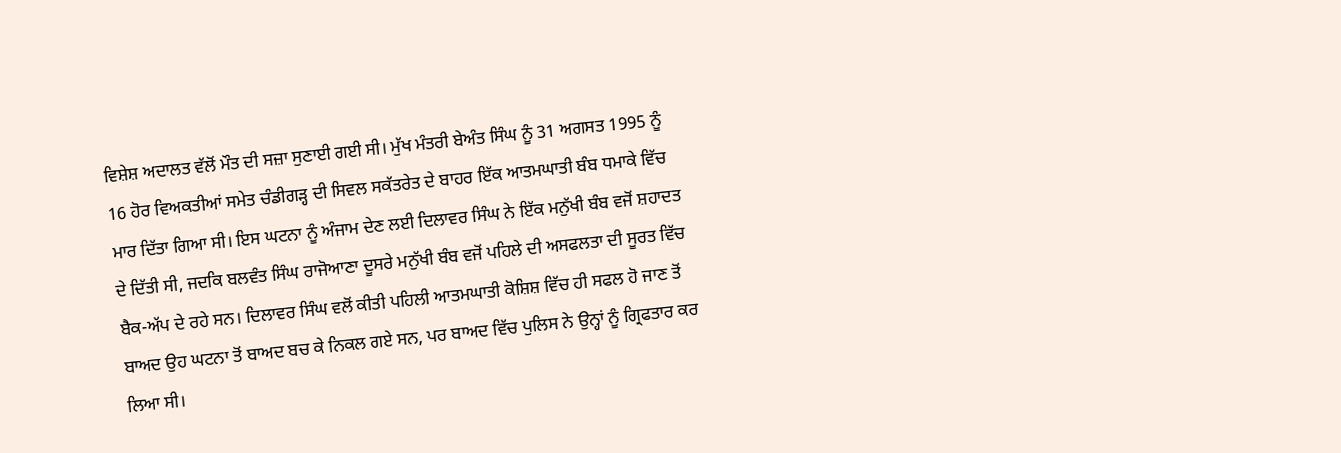ਵਿਸ਼ੇਸ਼ ਅਦਾਲਤ ਵੱਲੋਂ ਮੌਤ ਦੀ ਸਜ਼ਾ ਸੁਣਾਈ ਗਈ ਸੀ। ਮੁੱਖ ਮੰਤਰੀ ਬੇਅੰਤ ਸਿੰਘ ਨੂੰ 31 ਅਗਸਤ 1995 ਨੂੰ 16 ਹੋਰ ਵਿਅਕਤੀਆਂ ਸਮੇਤ ਚੰਡੀਗੜ੍ਹ ਦੀ ਸਿਵਲ ਸਕੱਤਰੇਤ ਦੇ ਬਾਹਰ ਇੱਕ ਆਤਮਘਾਤੀ ਬੰਬ ਧਮਾਕੇ ਵਿੱਚ ਮਾਰ ਦਿੱਤਾ ਗਿਆ ਸੀ। ਇਸ ਘਟਨਾ ਨੂੰ ਅੰਜਾਮ ਦੇਣ ਲਈ ਦਿਲਾਵਰ ਸਿੰਘ ਨੇ ਇੱਕ ਮਨੁੱਖੀ ਬੰਬ ਵਜੋਂ ਸ਼ਹਾਦਤ ਦੇ ਦਿੱਤੀ ਸੀ, ਜਦਕਿ ਬਲਵੰਤ ਸਿੰਘ ਰਾਜੋਆਣਾ ਦੂਸਰੇ ਮਨੁੱਖੀ ਬੰਬ ਵਜੋਂ ਪਹਿਲੇ ਦੀ ਅਸਫਲਤਾ ਦੀ ਸੂਰਤ ਵਿੱਚ ਬੈਕ-ਅੱਪ ਦੇ ਰਹੇ ਸਨ। ਦਿਲਾਵਰ ਸਿੰਘ ਵਲੋਂ ਕੀਤੀ ਪਹਿਲੀ ਆਤਮਘਾਤੀ ਕੋਸ਼ਿਸ਼ ਵਿੱਚ ਹੀ ਸਫਲ ਹੋ ਜਾਣ ਤੋਂ ਬਾਅਦ ਉਹ ਘਟਨਾ ਤੋਂ ਬਾਅਦ ਬਚ ਕੇ ਨਿਕਲ ਗਏ ਸਨ, ਪਰ ਬਾਅਦ ਵਿੱਚ ਪੁਲਿਸ ਨੇ ਉਨ੍ਹਾਂ ਨੂੰ ਗ੍ਰਿਫਤਾਰ ਕਰ ਲਿਆ ਸੀ।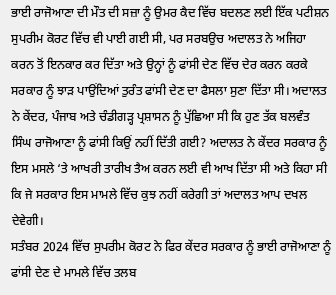ਭਾਈ ਰਾਜੋਆਣਾ ਦੀ ਮੌਤ ਦੀ ਸਜ਼ਾ ਨੂੰ ਉਮਰ ਕੈਦ ਵਿੱਚ ਬਦਲਣ ਲਈ ਇੱਕ ਪਟੀਸ਼ਨ ਸੁਪਰੀਮ ਕੋਰਟ ਵਿੱਚ ਵੀ ਪਾਈ ਗਈ ਸੀ, ਪਰ ਸਰਬਉਚ ਅਦਾਲਤ ਨੇ ਅਜਿਹਾ ਕਰਨ ਤੋਂ ਇਨਕਾਰ ਕਰ ਦਿੱਤਾ ਅਤੇ ਉਨ੍ਹਾਂ ਨੂੰ ਫਾਂਸੀ ਦੇਣ ਵਿੱਚ ਦੇਰ ਕਰਨ ਕਰਕੇ ਸਰਕਾਰ ਨੂੰ ਝਾੜ ਪਾਉਂਦਿਆਂ ਤੁਰੰਤ ਫਾਂਸੀ ਦੇਣ ਦਾ ਫੈਸਲਾ ਸੁਣਾ ਦਿੱਤਾ ਸੀ। ਅਦਾਲਤ ਨੇ ਕੇਂਦਰ, ਪੰਜਾਬ ਅਤੇ ਚੰਡੀਗੜ੍ਹ ਪ੍ਰਸ਼ਾਸਨ ਨੂੰ ਪੁੱਛਿਆ ਸੀ ਕਿ ਹੁਣ ਤੱਕ ਬਲਵੰਤ ਸਿੰਘ ਰਾਜੋਆਣਾ ਨੂੰ ਫਾਂਸੀ ਕਿਉਂ ਨਹੀਂ ਦਿੱਤੀ ਗਈ? ਅਦਾਲਤ ਨੇ ਕੇਂਦਰ ਸਰਕਾਰ ਨੂੰ ਇਸ ਮਸਲੇ ‘ਤੇ ਆਖਰੀ ਤਾਰੀਖ ਤੈਅ ਕਰਨ ਲਈ ਵੀ ਆਖ ਦਿੱਤਾ ਸੀ ਅਤੇ ਕਿਹਾ ਸੀ ਕਿ ਜੇ ਸਰਕਾਰ ਇਸ ਮਾਮਲੇ ਵਿੱਚ ਕੁਝ ਨਹੀਂ ਕਰੇਗੀ ਤਾਂ ਅਦਾਲਤ ਆਪ ਦਖਲ ਦੇਵੇਗੀ।
ਸਤੰਬਰ 2024 ਵਿੱਚ ਸੁਪਰੀਮ ਕੋਰਟ ਨੇ ਫਿਰ ਕੇਂਦਰ ਸਰਕਾਰ ਨੂੰ ਭਾਈ ਰਾਜੋਆਣਾ ਨੂੰ ਫਾਂਸੀ ਦੇਣ ਦੇ ਮਾਮਲੇ ਵਿੱਚ ਤਲਬ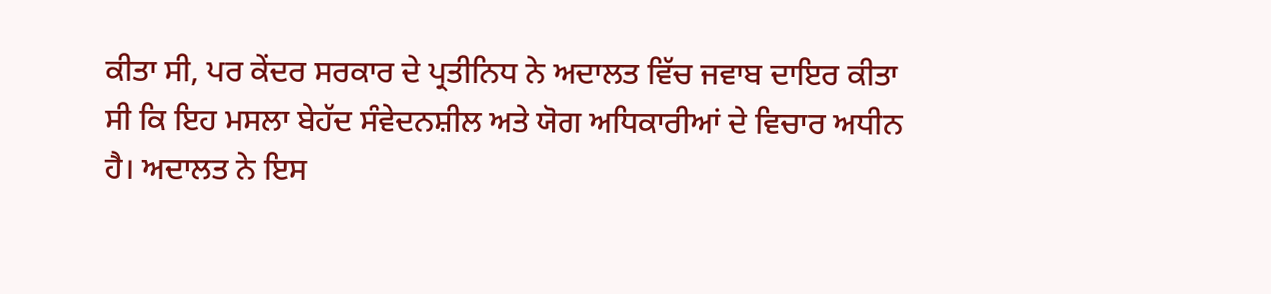ਕੀਤਾ ਸੀ, ਪਰ ਕੇਂਦਰ ਸਰਕਾਰ ਦੇ ਪ੍ਰਤੀਨਿਧ ਨੇ ਅਦਾਲਤ ਵਿੱਚ ਜਵਾਬ ਦਾਇਰ ਕੀਤਾ ਸੀ ਕਿ ਇਹ ਮਸਲਾ ਬੇਹੱਦ ਸੰਵੇਦਨਸ਼ੀਲ ਅਤੇ ਯੋਗ ਅਧਿਕਾਰੀਆਂ ਦੇ ਵਿਚਾਰ ਅਧੀਨ ਹੈ। ਅਦਾਲਤ ਨੇ ਇਸ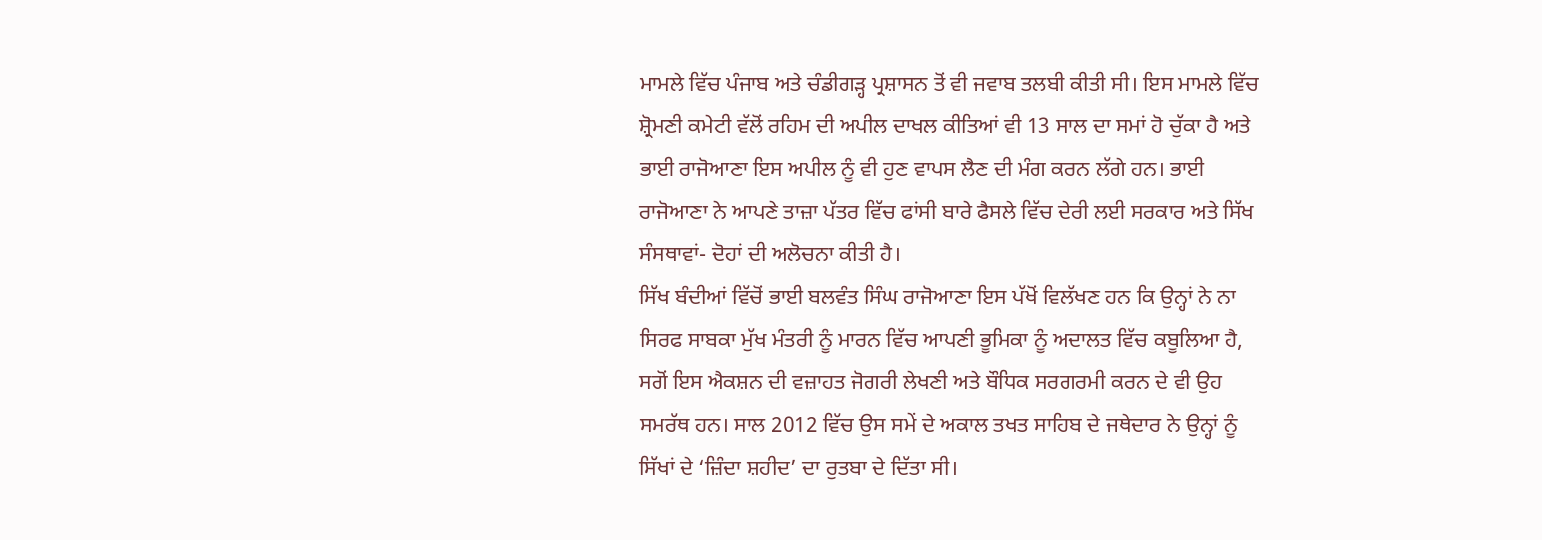ਮਾਮਲੇ ਵਿੱਚ ਪੰਜਾਬ ਅਤੇ ਚੰਡੀਗੜ੍ਹ ਪ੍ਰਸ਼ਾਸਨ ਤੋਂ ਵੀ ਜਵਾਬ ਤਲਬੀ ਕੀਤੀ ਸੀ। ਇਸ ਮਾਮਲੇ ਵਿੱਚ ਸ਼੍ਰੋਮਣੀ ਕਮੇਟੀ ਵੱਲੋਂ ਰਹਿਮ ਦੀ ਅਪੀਲ ਦਾਖਲ ਕੀਤਿਆਂ ਵੀ 13 ਸਾਲ ਦਾ ਸਮਾਂ ਹੋ ਚੁੱਕਾ ਹੈ ਅਤੇ ਭਾਈ ਰਾਜੋਆਣਾ ਇਸ ਅਪੀਲ ਨੂੰ ਵੀ ਹੁਣ ਵਾਪਸ ਲੈਣ ਦੀ ਮੰਗ ਕਰਨ ਲੱਗੇ ਹਨ। ਭਾਈ ਰਾਜੋਆਣਾ ਨੇ ਆਪਣੇ ਤਾਜ਼ਾ ਪੱਤਰ ਵਿੱਚ ਫਾਂਸੀ ਬਾਰੇ ਫੈਸਲੇ ਵਿੱਚ ਦੇਰੀ ਲਈ ਸਰਕਾਰ ਅਤੇ ਸਿੱਖ ਸੰਸਥਾਵਾਂ- ਦੋਹਾਂ ਦੀ ਅਲੋਚਨਾ ਕੀਤੀ ਹੈ।
ਸਿੱਖ ਬੰਦੀਆਂ ਵਿੱਚੋਂ ਭਾਈ ਬਲਵੰਤ ਸਿੰਘ ਰਾਜੋਆਣਾ ਇਸ ਪੱਖੋਂ ਵਿਲੱਖਣ ਹਨ ਕਿ ਉਨ੍ਹਾਂ ਨੇ ਨਾ ਸਿਰਫ ਸਾਬਕਾ ਮੁੱਖ ਮੰਤਰੀ ਨੂੰ ਮਾਰਨ ਵਿੱਚ ਆਪਣੀ ਭੂਮਿਕਾ ਨੂੰ ਅਦਾਲਤ ਵਿੱਚ ਕਬੂਲਿਆ ਹੈ, ਸਗੋਂ ਇਸ ਐਕਸ਼ਨ ਦੀ ਵਜ਼ਾਹਤ ਜੋਗਰੀ ਲੇਖਣੀ ਅਤੇ ਬੌਧਿਕ ਸਰਗਰਮੀ ਕਰਨ ਦੇ ਵੀ ਉਹ ਸਮਰੱਥ ਹਨ। ਸਾਲ 2012 ਵਿੱਚ ਉਸ ਸਮੇਂ ਦੇ ਅਕਾਲ ਤਖਤ ਸਾਹਿਬ ਦੇ ਜਥੇਦਾਰ ਨੇ ਉਨ੍ਹਾਂ ਨੂੰ ਸਿੱਖਾਂ ਦੇ ‘ਜ਼ਿੰਦਾ ਸ਼ਹੀਦ’ ਦਾ ਰੁਤਬਾ ਦੇ ਦਿੱਤਾ ਸੀ।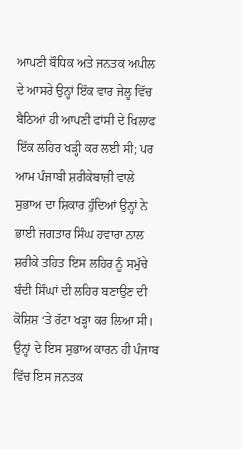ਆਪਣੀ ਬੌਧਿਕ ਅਤੇ ਜਨਤਕ ਅਪੀਲ ਦੇ ਆਸਰੇ ਉਨ੍ਹਾਂ ਇੱਕ ਵਾਰ ਜੇਲ੍ਹ ਵਿੱਚ ਬੈਠਿਆਂ ਹੀ ਆਪਣੀ ਫਾਂਸੀ ਦੇ ਖਿਲਾਫ ਇੱਕ ਲਹਿਰ ਖੜ੍ਹੀ ਕਰ ਲਈ ਸੀ; ਪਰ ਆਮ ਪੰਜਾਬੀ ਸ਼ਰੀਕੇਬਾਜ਼ੀ ਵਾਲੇ ਸੁਭਾਅ ਦਾ ਸ਼ਿਕਾਰ ਹੁੰਦਿਆਂ ਉਨ੍ਹਾਂ ਨੇ ਭਾਈ ਜਗਤਾਰ ਸਿੰਘ ਹਵਾਰਾ ਨਾਲ ਸ਼ਰੀਕੇ ਤਹਿਤ ਇਸ ਲਹਿਰ ਨੂੰ ਸਮੁੱਚੇ ਬੰਦੀ ਸਿੰਘਾਂ ਦੀ ਲਹਿਰ ਬਣਾਉਣ ਦੀ ਕੋਸ਼ਿਸ਼ ‘ਤੇ ਰੱਟਾ ਖੜ੍ਹਾ ਕਰ ਲਿਆ ਸੀ। ਉਨ੍ਹਾਂ ਦੇ ਇਸ ਸੁਭਾਅ ਕਾਰਨ ਹੀ ਪੰਜਾਬ ਵਿੱਚ ਇਸ ਜਨਤਕ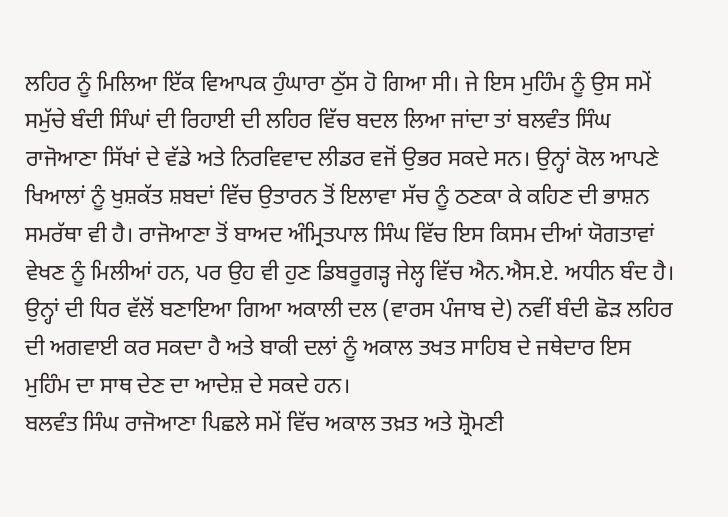ਲਹਿਰ ਨੂੰ ਮਿਲਿਆ ਇੱਕ ਵਿਆਪਕ ਹੁੰਘਾਰਾ ਠੁੱਸ ਹੋ ਗਿਆ ਸੀ। ਜੇ ਇਸ ਮੁਹਿੰਮ ਨੂੰ ਉਸ ਸਮੇਂ ਸਮੁੱਚੇ ਬੰਦੀ ਸਿੰਘਾਂ ਦੀ ਰਿਹਾਈ ਦੀ ਲਹਿਰ ਵਿੱਚ ਬਦਲ ਲਿਆ ਜਾਂਦਾ ਤਾਂ ਬਲਵੰਤ ਸਿੰਘ ਰਾਜੋਆਣਾ ਸਿੱਖਾਂ ਦੇ ਵੱਡੇ ਅਤੇ ਨਿਰਵਿਵਾਦ ਲੀਡਰ ਵਜੋਂ ਉਭਰ ਸਕਦੇ ਸਨ। ਉਨ੍ਹਾਂ ਕੋਲ ਆਪਣੇ ਖਿਆਲਾਂ ਨੂੰ ਖੁਸ਼ਕੱਤ ਸ਼ਬਦਾਂ ਵਿੱਚ ਉਤਾਰਨ ਤੋਂ ਇਲਾਵਾ ਸੱਚ ਨੂੰ ਠਣਕਾ ਕੇ ਕਹਿਣ ਦੀ ਭਾਸ਼ਨ ਸਮਰੱਥਾ ਵੀ ਹੈ। ਰਾਜੋਆਣਾ ਤੋਂ ਬਾਅਦ ਅੰਮ੍ਰਿਤਪਾਲ ਸਿੰਘ ਵਿੱਚ ਇਸ ਕਿਸਮ ਦੀਆਂ ਯੋਗਤਾਵਾਂ ਵੇਖਣ ਨੂੰ ਮਿਲੀਆਂ ਹਨ, ਪਰ ਉਹ ਵੀ ਹੁਣ ਡਿਬਰੂਗੜ੍ਹ ਜੇਲ੍ਹ ਵਿੱਚ ਐਨ.ਐਸ.ਏ. ਅਧੀਨ ਬੰਦ ਹੈ। ਉਨ੍ਹਾਂ ਦੀ ਧਿਰ ਵੱਲੋਂ ਬਣਾਇਆ ਗਿਆ ਅਕਾਲੀ ਦਲ (ਵਾਰਸ ਪੰਜਾਬ ਦੇ) ਨਵੀਂ ਬੰਦੀ ਛੋੜ ਲਹਿਰ ਦੀ ਅਗਵਾਈ ਕਰ ਸਕਦਾ ਹੈ ਅਤੇ ਬਾਕੀ ਦਲਾਂ ਨੂੰ ਅਕਾਲ ਤਖਤ ਸਾਹਿਬ ਦੇ ਜਥੇਦਾਰ ਇਸ ਮੁਹਿੰਮ ਦਾ ਸਾਥ ਦੇਣ ਦਾ ਆਦੇਸ਼ ਦੇ ਸਕਦੇ ਹਨ।
ਬਲਵੰਤ ਸਿੰਘ ਰਾਜੋਆਣਾ ਪਿਛਲੇ ਸਮੇਂ ਵਿੱਚ ਅਕਾਲ ਤਖ਼ਤ ਅਤੇ ਸ਼੍ਰੋਮਣੀ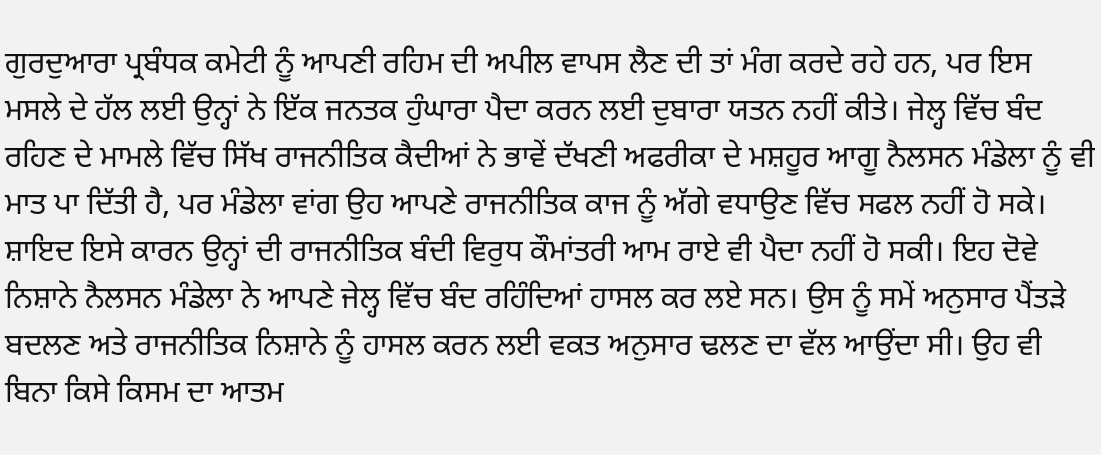ਗੁਰਦੁਆਰਾ ਪ੍ਰਬੰਧਕ ਕਮੇਟੀ ਨੂੰ ਆਪਣੀ ਰਹਿਮ ਦੀ ਅਪੀਲ ਵਾਪਸ ਲੈਣ ਦੀ ਤਾਂ ਮੰਗ ਕਰਦੇ ਰਹੇ ਹਨ, ਪਰ ਇਸ ਮਸਲੇ ਦੇ ਹੱਲ ਲਈ ਉਨ੍ਹਾਂ ਨੇ ਇੱਕ ਜਨਤਕ ਹੁੰਘਾਰਾ ਪੈਦਾ ਕਰਨ ਲਈ ਦੁਬਾਰਾ ਯਤਨ ਨਹੀਂ ਕੀਤੇ। ਜੇਲ੍ਹ ਵਿੱਚ ਬੰਦ ਰਹਿਣ ਦੇ ਮਾਮਲੇ ਵਿੱਚ ਸਿੱਖ ਰਾਜਨੀਤਿਕ ਕੈਦੀਆਂ ਨੇ ਭਾਵੇਂ ਦੱਖਣੀ ਅਫਰੀਕਾ ਦੇ ਮਸ਼ਹੂਰ ਆਗੂ ਨੈਲਸਨ ਮੰਡੇਲਾ ਨੂੰ ਵੀ ਮਾਤ ਪਾ ਦਿੱਤੀ ਹੈ, ਪਰ ਮੰਡੇਲਾ ਵਾਂਗ ਉਹ ਆਪਣੇ ਰਾਜਨੀਤਿਕ ਕਾਜ ਨੂੰ ਅੱਗੇ ਵਧਾਉਣ ਵਿੱਚ ਸਫਲ ਨਹੀਂ ਹੋ ਸਕੇ। ਸ਼ਾਇਦ ਇਸੇ ਕਾਰਨ ਉਨ੍ਹਾਂ ਦੀ ਰਾਜਨੀਤਿਕ ਬੰਦੀ ਵਿਰੁਧ ਕੌਮਾਂਤਰੀ ਆਮ ਰਾਏ ਵੀ ਪੈਦਾ ਨਹੀਂ ਹੋ ਸਕੀ। ਇਹ ਦੋਵੇ ਨਿਸ਼ਾਨੇ ਨੈਲਸਨ ਮੰਡੇਲਾ ਨੇ ਆਪਣੇ ਜੇਲ੍ਹ ਵਿੱਚ ਬੰਦ ਰਹਿੰਦਿਆਂ ਹਾਸਲ ਕਰ ਲਏ ਸਨ। ਉਸ ਨੂੰ ਸਮੇਂ ਅਨੁਸਾਰ ਪੈਂਤੜੇ ਬਦਲਣ ਅਤੇ ਰਾਜਨੀਤਿਕ ਨਿਸ਼ਾਨੇ ਨੂੰ ਹਾਸਲ ਕਰਨ ਲਈ ਵਕਤ ਅਨੁਸਾਰ ਢਲਣ ਦਾ ਵੱਲ ਆਉਂਦਾ ਸੀ। ਉਹ ਵੀ ਬਿਨਾ ਕਿਸੇ ਕਿਸਮ ਦਾ ਆਤਮ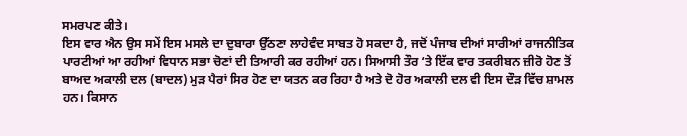ਸਮਰਪਣ ਕੀਤੇ।
ਇਸ ਵਾਰ ਐਨ ਉਸ ਸਮੇਂ ਇਸ ਮਸਲੇ ਦਾ ਦੁਬਾਰਾ ਉੱਠਣਾ ਲਾਹੇਵੰਦ ਸਾਬਤ ਹੋ ਸਕਦਾ ਹੈ, ਜਦੋਂ ਪੰਜਾਬ ਦੀਆਂ ਸਾਰੀਆਂ ਰਾਜਨੀਤਿਕ ਪਾਰਟੀਆਂ ਆ ਰਹੀਆਂ ਵਿਧਾਨ ਸਭਾ ਚੋਣਾਂ ਦੀ ਤਿਆਰੀ ਕਰ ਰਹੀਆਂ ਹਨ। ਸਿਆਸੀ ਤੌਰ ‘ਤੇ ਇੱਕ ਵਾਰ ਤਕਰੀਬਨ ਜ਼ੀਰੋ ਹੋਣ ਤੋਂ ਬਾਅਦ ਅਕਾਲੀ ਦਲ (ਬਾਦਲ) ਮੁੜ ਪੈਰਾਂ ਸਿਰ ਹੋਣ ਦਾ ਯਤਨ ਕਰ ਰਿਹਾ ਹੈ ਅਤੇ ਦੋ ਹੋਰ ਅਕਾਲੀ ਦਲ ਵੀ ਇਸ ਦੌੜ ਵਿੱਚ ਸ਼ਾਮਲ ਹਨ। ਕਿਸਾਨ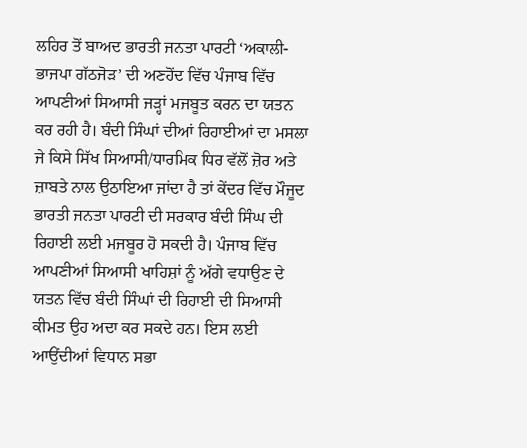ਲਹਿਰ ਤੋਂ ਬਾਅਦ ਭਾਰਤੀ ਜਨਤਾ ਪਾਰਟੀ ‘ਅਕਾਲੀ-ਭਾਜਪਾ ਗੱਠਜੋੜ’ ਦੀ ਅਣਹੋਂਦ ਵਿੱਚ ਪੰਜਾਬ ਵਿੱਚ ਆਪਣੀਆਂ ਸਿਆਸੀ ਜੜ੍ਹਾਂ ਮਜਬੂਤ ਕਰਨ ਦਾ ਯਤਨ ਕਰ ਰਹੀ ਹੈ। ਬੰਦੀ ਸਿੰਘਾਂ ਦੀਆਂ ਰਿਹਾਈਆਂ ਦਾ ਮਸਲਾ ਜੇ ਕਿਸੇ ਸਿੱਖ ਸਿਆਸੀ/ਧਾਰਮਿਕ ਧਿਰ ਵੱਲੋਂ ਜ਼ੋਰ ਅਤੇ ਜ਼ਾਬਤੇ ਨਾਲ ਉਠਾਇਆ ਜਾਂਦਾ ਹੈ ਤਾਂ ਕੇਂਦਰ ਵਿੱਚ ਮੌਜੂਦ ਭਾਰਤੀ ਜਨਤਾ ਪਾਰਟੀ ਦੀ ਸਰਕਾਰ ਬੰਦੀ ਸਿੰਘ ਦੀ ਰਿਹਾਈ ਲਈ ਮਜਬੂਰ ਹੋ ਸਕਦੀ ਹੈ। ਪੰਜਾਬ ਵਿੱਚ ਆਪਣੀਆਂ ਸਿਆਸੀ ਖਾਹਿਸ਼ਾਂ ਨੂੰ ਅੱਗੇ ਵਧਾਉਣ ਦੇ ਯਤਨ ਵਿੱਚ ਬੰਦੀ ਸਿੰਘਾਂ ਦੀ ਰਿਹਾਈ ਦੀ ਸਿਆਸੀ ਕੀਮਤ ਉਹ ਅਦਾ ਕਰ ਸਕਦੇ ਹਨ। ਇਸ ਲਈ ਆਉਂਦੀਆਂ ਵਿਧਾਨ ਸਭਾ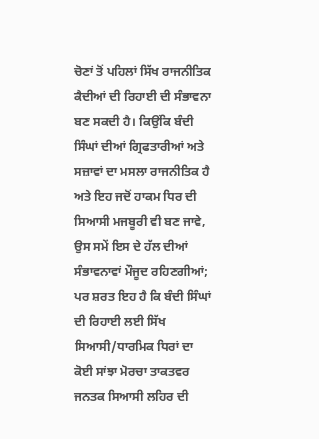ਚੋਣਾਂ ਤੋਂ ਪਹਿਲਾਂ ਸਿੱਖ ਰਾਜਨੀਤਿਕ ਕੈਦੀਆਂ ਦੀ ਰਿਹਾਈ ਦੀ ਸੰਭਾਵਨਾ ਬਣ ਸਕਦੀ ਹੈ। ਕਿਉਂਕਿ ਬੰਦੀ ਸਿੰਘਾਂ ਦੀਆਂ ਗ੍ਰਿਫਤਾਰੀਆਂ ਅਤੇ ਸਜ਼ਾਵਾਂ ਦਾ ਮਸਲਾ ਰਾਜਨੀਤਿਕ ਹੈ ਅਤੇ ਇਹ ਜਦੋਂ ਹਾਕਮ ਧਿਰ ਦੀ ਸਿਆਸੀ ਮਜਬੂਰੀ ਵੀ ਬਣ ਜਾਵੇ, ਉਸ ਸਮੇਂ ਇਸ ਦੇ ਹੱਲ ਦੀਆਂ ਸੰਭਾਵਨਾਵਾਂ ਮੌਜੂਦ ਰਹਿਣਗੀਆਂ; ਪਰ ਸ਼ਰਤ ਇਹ ਹੈ ਕਿ ਬੰਦੀ ਸਿੰਘਾਂ ਦੀ ਰਿਹਾਈ ਲਈ ਸਿੱਖ ਸਿਆਸੀ/ਧਾਰਮਿਕ ਧਿਰਾਂ ਦਾ ਕੋਈ ਸਾਂਝਾ ਮੋਰਚਾ ਤਾਕਤਵਰ ਜਨਤਕ ਸਿਆਸੀ ਲਹਿਰ ਦੀ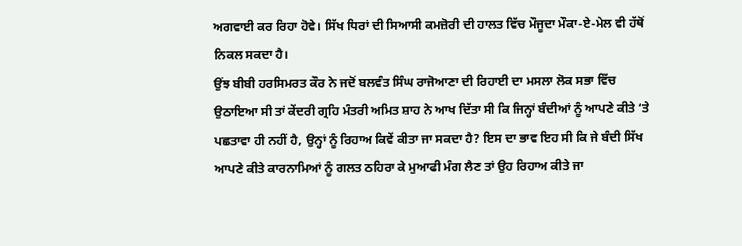ਅਗਵਾਈ ਕਰ ਰਿਹਾ ਹੋਵੇ। ਸਿੱਖ ਧਿਰਾਂ ਦੀ ਸਿਆਸੀ ਕਮਜ਼ੋਰੀ ਦੀ ਹਾਲਤ ਵਿੱਚ ਮੌਜੂਦਾ ਮੌਕਾ-ਏ-ਮੇਲ ਵੀ ਹੱਥੋਂ ਨਿਕਲ ਸਕਦਾ ਹੈ।
ਉਂਝ ਬੀਬੀ ਹਰਸਿਮਰਤ ਕੌਰ ਨੇ ਜਦੋਂ ਬਲਵੰਤ ਸਿੰਘ ਰਾਜੋਆਣਾ ਦੀ ਰਿਹਾਈ ਦਾ ਮਸਲਾ ਲੋਕ ਸਭਾ ਵਿੱਚ ਉਠਾਇਆ ਸੀ ਤਾਂ ਕੇਂਦਰੀ ਗ੍ਰਹਿ ਮੰਤਰੀ ਅਮਿਤ ਸ਼ਾਹ ਨੇ ਆਖ ਦਿੱਤਾ ਸੀ ਕਿ ਜਿਨ੍ਹਾਂ ਬੰਦੀਆਂ ਨੂੰ ਆਪਣੇ ਕੀਤੇ ‘ਤੇ ਪਛਤਾਵਾ ਹੀ ਨਹੀਂ ਹੈ, ਉਨ੍ਹਾਂ ਨੂੰ ਰਿਹਾਅ ਕਿਵੇਂ ਕੀਤਾ ਜਾ ਸਕਦਾ ਹੈ? ਇਸ ਦਾ ਭਾਵ ਇਹ ਸੀ ਕਿ ਜੇ ਬੰਦੀ ਸਿੱਖ ਆਪਣੇ ਕੀਤੇ ਕਾਰਨਾਮਿਆਂ ਨੂੰ ਗਲਤ ਠਹਿਰਾ ਕੇ ਮੁਆਫੀ ਮੰਗ ਲੈਣ ਤਾਂ ਉਹ ਰਿਹਾਅ ਕੀਤੇ ਜਾ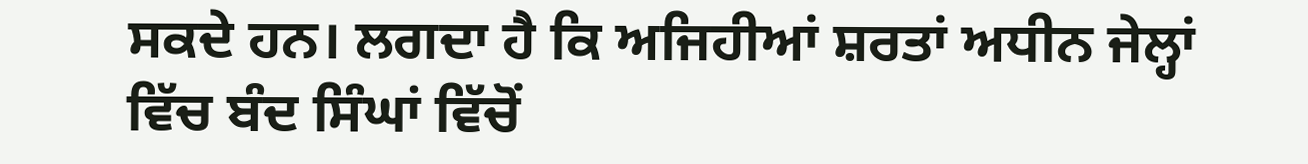ਸਕਦੇ ਹਨ। ਲਗਦਾ ਹੈ ਕਿ ਅਜਿਹੀਆਂ ਸ਼ਰਤਾਂ ਅਧੀਨ ਜੇਲ੍ਹਾਂ ਵਿੱਚ ਬੰਦ ਸਿੰਘਾਂ ਵਿੱਚੋਂ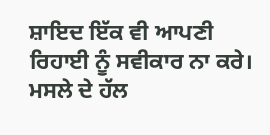ਸ਼ਾਇਦ ਇੱਕ ਵੀ ਆਪਣੀ ਰਿਹਾਈ ਨੂੰ ਸਵੀਕਾਰ ਨਾ ਕਰੇ। ਮਸਲੇ ਦੇ ਹੱਲ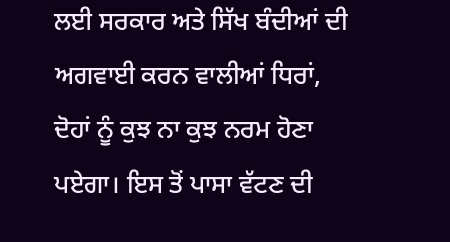ਲਈ ਸਰਕਾਰ ਅਤੇ ਸਿੱਖ ਬੰਦੀਆਂ ਦੀ ਅਗਵਾਈ ਕਰਨ ਵਾਲੀਆਂ ਧਿਰਾਂ, ਦੋਹਾਂ ਨੂੰ ਕੁਝ ਨਾ ਕੁਝ ਨਰਮ ਹੋਣਾ ਪਏਗਾ। ਇਸ ਤੋਂ ਪਾਸਾ ਵੱਟਣ ਦੀ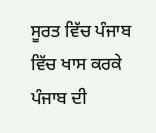ਸੂਰਤ ਵਿੱਚ ਪੰਜਾਬ ਵਿੱਚ ਖਾਸ ਕਰਕੇ ਪੰਜਾਬ ਦੀ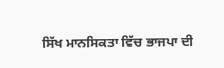ਸਿੱਖ ਮਾਨਸਿਕਤਾ ਵਿੱਚ ਭਾਜਪਾ ਦੀ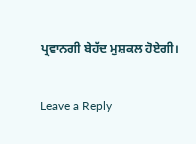ਪ੍ਰਵਾਨਗੀ ਬੇਹੱਦ ਮੁਸ਼ਕਲ ਹੋਏਗੀ।

Leave a Reply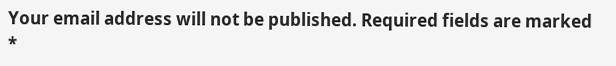Your email address will not be published. Required fields are marked *